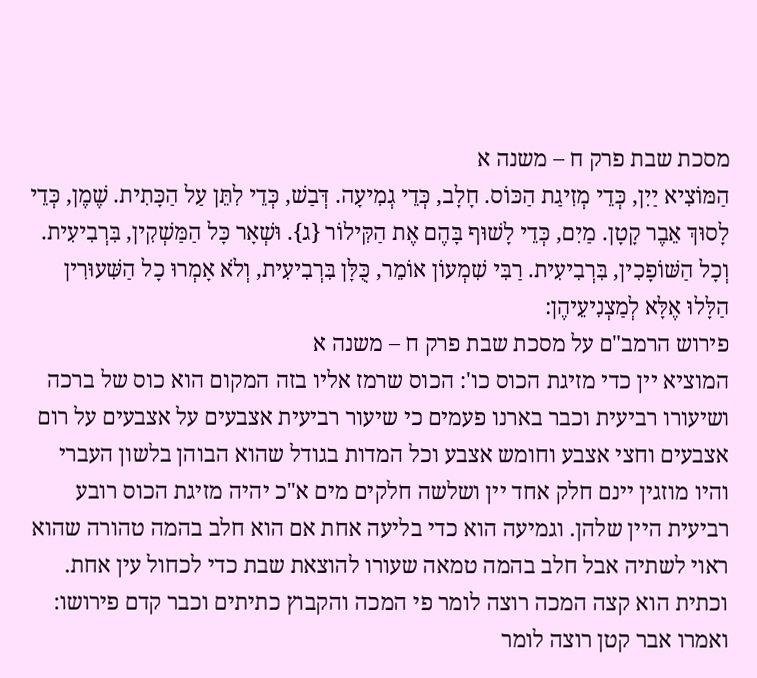מסכת שבת פרק ח – משנה א
הַמּוֹצִיא יַיִן, כְּדֵי מְזִיגַת הַכּוֹס. חָלָב, כְּדֵי גְמִיעָה. דְּבַשׁ, כְּדֵי לִתֵּן עַל הַכָּתִית. שֶׁמֶן, כְּדֵי לָסוּךְ אֵבֶר קָטָן. מַיִם, כְּדֵי לָשׁוּף בָּהֶם אֶת הַקִּילוֹר {ג}. וּשְׁאָר כָּל הַמַּשְׁקִין, בִּרְבִיעִית. וְכָל הַשּׁוֹפָכִין, בִּרְבִיעִית. רַבִּי שִׁמְעוֹן אוֹמֵר, כֻּלָּן בִּרְבִיעִית, וְלֹא אָמְרוּ כָל הַשִּׁעוּרִין הַלָּלוּ אֶלָּא לְמַצְנִיעֵיהֶן:
פירוש הרמב"ם על מסכת שבת פרק ח – משנה א
המוציא יין כדי מזיגת הכוס כו': הכוס שרמז אליו בזה המקום הוא כוס של ברכה ושיעורו רביעית וכבר בארנו פעמים כי שיעור רביעית אצבעים על אצבעים על רום אצבעים וחצי אצבע וחומש אצבע וכל המדות בגודל שהוא הבוהן בלשון העברי והיו מוזגין יינם חלק אחד יין ושלשה חלקים מים א"כ יהיה מזיגת הכוס רובע רביעית היין שלהן. וגמיעה הוא כדי בליעה אחת אם הוא חלב בהמה טהורה שהוא ראוי לשתיה אבל חלב בהמה טמאה שעורו להוצאת שבת כדי לכחול עין אחת. וכתית הוא קצה המכה רוצה לומר פי המכה והקבוץ כתיתים וכבר קדם פירושו: ואמרו אבר קטן רוצה לומר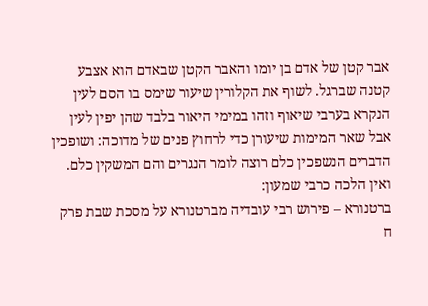אבר קטן של אדם בן יומו והאבר הקטן שבאדם הוא אצבע קטנה שברגל. לשוף את הקלורין שיעור שימס בו הסם לעין הנקרא בערבי שיאוף וזהו במימי היאור בלבד שהן יפין לעין אבל שאר המימות שיעורן כדי לרחוץ פנים של מדוכה: ושופכין הדברים הנשפכין כלם רוצה לומר הנגרים והם המשקין כלם. ואין הלכה כרבי שמעון:
ברטנורא – פירוש רבי עובדיה מברטנורא על מסכת שבת פרק ח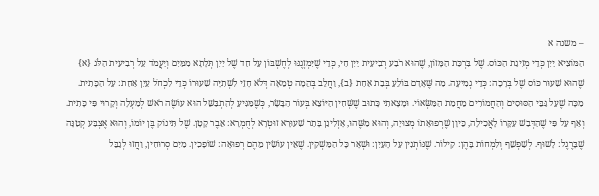– משנה א
הַמּוֹצִיא יַיִן כְּדֵי מְזִיגַת הַכּוֹס. שֶׁל בִּרְכַּת הַמָּזוֹן, שֶׁהוּא רֹבַע רְבִיעִית יַיִן חַי, כְּדֵי שֶׁיִּמְזְגֶנּוּ לְחֶשְׁבּוֹן עַל חַד שֶׁל יַיִן תְּלָתָא מִמַּיִם וְיַעֲמֹד עַל רְבִיעִית הַלֹּג {א} שֶׁהוּא שִׁעוּר כּוֹס שֶׁל בְּרָכָה: כְּדֵי גְמִיעָה. מַה שֶּׁאָדָם בּוֹלֵעַ בְּבַת אַחַת {ב}, וַחֲלֵב בְּהֵמָה טְמֵאָה דְּלֹא חָזֵי לִשְׁתִיָּה שִׁעוּרוֹ כְּדֵי לִכְחֹל עַיִן אַחַת: עַל הַכָּתִית. מַכָּה שֶׁעַל גַּבֵּי הַסּוּסִים וְהַחֲמוֹרִים מֵחֲמַת הַמַּשְּׂאוֹי. וּמָצָאתִי כָּתוּב שֶׁשְּׁחִין הַיּוֹצֵא בְּעוֹר הַבָּשָׂר, כְּשֶׁמַּגִּיעַ לְהִתְבַּשֵּׁל הוּא עוֹשֶׂה רֹאשׁ לְמַעְלָה וְקָרוּי פִּי כָּתִית. וְאַף עַל פִּי שֶׁהַדְּבַשׁ עִקָּרוֹ לָאֲכִילָה, כֵּיוָן שֶׁרְפוּאָתוֹ מְצוּיָה, וְהוּא מַשֶּׁהוּ, אָזְלִינַן בָּתַר שִׁעוּרָא זוּטְרָא לְחֻמְרָא: אֵבֶר קָטָן. שֶׁל תִּינוֹק בֶּן יוֹמוֹ, וְהוּא אֶצְבַּע קְטַנָּה שֶׁבָּרֶגֶל: לָשׁוּף. לְשַׁפְשֵׁף וְלִמְחוֹת בָּהֶן: קִילוֹר. שֶׁנּוֹתְנִין עַל הָעַיִן: וּשְׁאָר כָּל הַמַּשְׁקִין. שֶׁאֵין עוֹשִׂין מֵהֶם רְפוּאָה: שׁוֹפָכִין. מַיִם סְרוּחִין, וַחֲזוּ לְגַבֵּל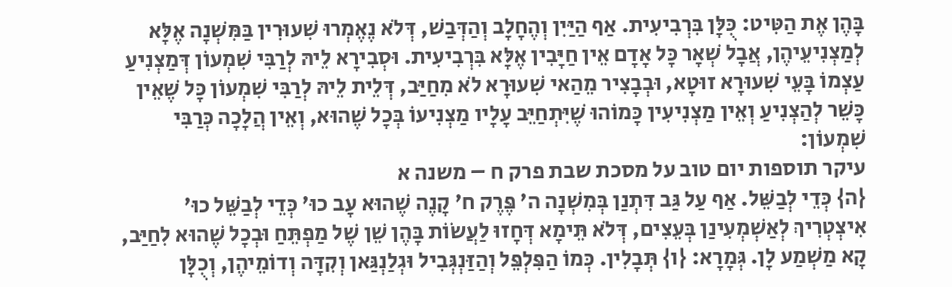בָּהֶן אֶת הַטִּיט: כֻּלָּן בִּרְבִיעִית. אַף הַיַּיִן וְהֶחָלָב וְהַדְּבַשׁ, דְּלֹא נֶאֶמְרוּ שִׁעוּרִין בַּמִּשְׁנָה אֶלָּא לְמַצְנִיעֵיהֶן, אֲבָל שְׁאָר כָּל אָדָם אֵין חַיָּבִין אֶלָּא בִּרְבִיעִית. וּסְבִירָא לֵיהּ לְרַבִּי שִׁמְעוֹן דְּמַצְנִיעַ עַצְמוֹ בָּעֵי שִׁעוּרָא זוּטָא, וּבְבָצִיר מֵהַאי שִׁעוּרָא לֹא מִחַיַּב, דְּלֵית לֵיהּ לְרַבִּי שִׁמְעוֹן כָּל שֶׁאֵין כָּשֵׁר לְהַצְנִיעַ וְאֵין מַצְנִיעִין כָּמוֹהוּ שֶׁיִּתְחַיֵּב עָלָיו מַצְנִיעוֹ בְּכָל שֶׁהוּא, וְאֵין הֲלָכָה כְּרַבִּי שִׁמְעוֹן:
עיקר תוספות יום טוב על מסכת שבת פרק ח – משנה א
{ה} כְּדֵי לְבַשֵּׁל. אַף עַל גַּב דִּתְנַן בְּמִשְׁנָה ה' פֶּרֶק ח' קָנֶה שֶׁהוּא עָב כוּ' כְּדֵי לְבַשֵּׁל כוּ' אִיצְטְרִיךְ לְאַשְׁמְעִינַן בְּעֵצִים, דְּלֹא תֵּימָא דְּחָזוּ לַעֲשׂוֹת בָּהֶן שֵׁן שֶׁל מַפְתֵּחַ וּבְכָל שֶׁהוּא לִחַיַּב, קָא מַשְׁמַע לָן. גְּמָרָא: {ו} תְּבָלִין. כְּמוֹ הַפִּלְפֵּל וְהַזַּנְגְּבִיל וּגְלַנְגַּאן וְקִדָּה וְדוֹמֵיהֶן, וְכֻלָּן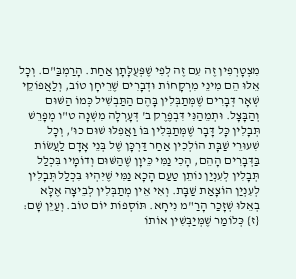מִצְטָרְפִין זֶה עִם זֶה לְפִי שֶׁפְּעֻלָּתָן אַחַת. הָרַמְבַּ"ם. וְכָל אֵלּוּ הֵם מִינֵי מִרְקָחוֹת וּדְבָרִים שֶׁרֵיחָן טוֹב, וְלַאֲפוֹקֵי שְׁאָר דְּבָרִים שֶׁמְּתַבְּלִין בָּהֶם הַתַּבְשִׁיל כְּמוֹ הַשּׁוּם וְהַבָּצָל. וּתְמֵהַנִּי דִּבְפֶרֶק ב' דְּעָרְלָה מִשְׁנָה ט"ו מְפָרֵשׁ תְּבָלִין כָּל דָּבָר שֶׁמְּתַבְּלִין בּוֹ וַאֲפִלּוּ שׁוּם כוּ', וְכָל שִׁעוּרֵי שַׁבָּת הוֹלְכִין אַחַר דַּרְכָּן שֶׁל בְּנֵי אָדָם לַעֲשׂוֹת בַּדְּבָרִים הָהֵם, הָכִי נַמִּי כֵּיוָן שֶׁהַשּׁוּם וְדוֹמָיו בִּכְלַל תְּבָלִין לְעִנְיַן נוֹתֵן טַעַם הָכָא נַמִּי שֶׁיִּהְיוּ בִּכְלַל תְּבָלִין לְעִנְיַן הוֹצָאַת שַׁבָּת. וְאִי אֵין מְתַבְּלִין לְבֵיצָה אֶלָּא בְאֵלּוּ שְׁזָכַר הָרַ"מ נִיחָא. תּוֹסְפוֹת יוֹם טוֹב. וְעַיֵּן שָׁם: {ז} כְּלוֹמַר שֶׁמְּיַבְּשִׁין אוֹתוֹ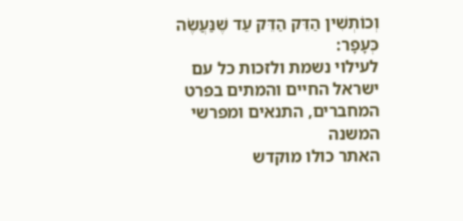וְכוֹתְשִׁין הַדֵּק הַדֵּק עַד שֶׁנַּעֲשֶׂה כְּעָפָר:
לעילוי נשמת ולזכות כל עם ישראל החיים והמתים בפרט המחברים, התנאים ומפרשי המשנה
האתר כולו מוקדש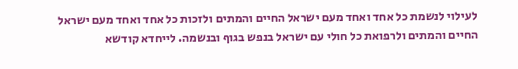לעילוי לנשמת כל אחד ואחד מעם ישראל החיים והמתים ולזכות כל אחד ואחד מעם ישראל החיים והמתים ולרפואת כל חולי עם ישראל בנפש בגוף ובנשמה. לייחדא קודשא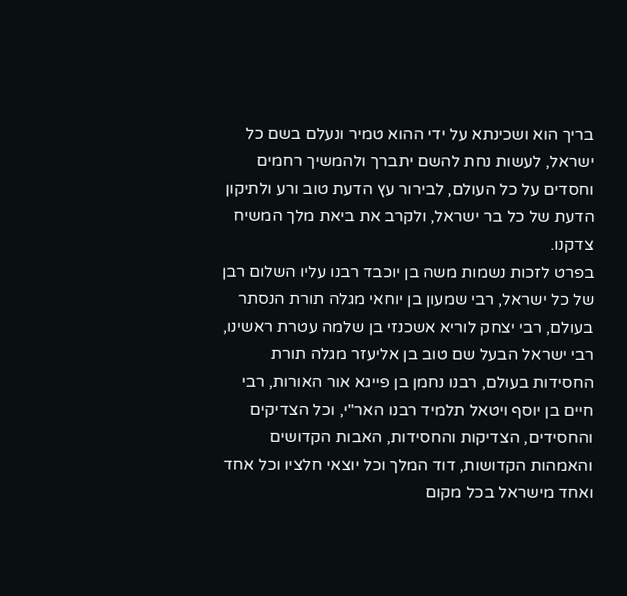בריך הוא ושכינתא על ידי ההוא טמיר ונעלם בשם כל ישראל, לעשות נחת להשם יתברך ולהמשיך רחמים וחסדים על כל העולם, לבירור עץ הדעת טוב ורע ולתיקון הדעת של כל בר ישראל, ולקרב את ביאת מלך המשיח צדקנו.
בפרט לזכות נשמות משה בן יוכבד רבנו עליו השלום רבן של כל ישראל, רבי שמעון בן יוחאי מגלה תורת הנסתר בעולם, רבי יצחק לוריא אשכנזי בן שלמה עטרת ראשינו, רבי ישראל הבעל שם טוב בן אליעזר מגלה תורת החסידות בעולם, רבנו נחמן בן פייגא אור האורות, רבי חיים בן יוסף ויטאל תלמיד רבנו האר"י, וכל הצדיקים והחסידים, הצדיקות והחסידות, האבות הקדושים והאמהות הקדושות, דוד המלך וכל יוצאי חלציו וכל אחד ואחד מישראל בכל מקום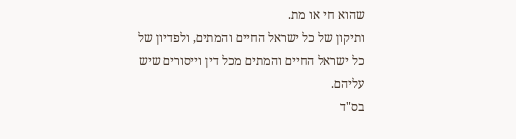שהוא חי או מת.
ותיקון של כל ישראל החיים והמתים, ולפדיון של כל ישראל החיים והמתים מכל דין וייסורים שיש עליהם.
בס"ד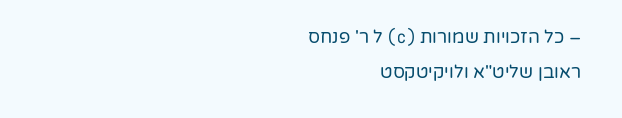– כל הזכויות שמורות (c) ל ר' פנחס ראובן שליט"א ולויקיטקסט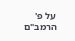על פ' הרמב"ם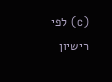(c) לפי רישיון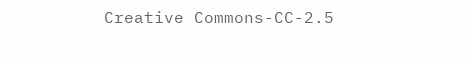Creative Commons-CC-2.5